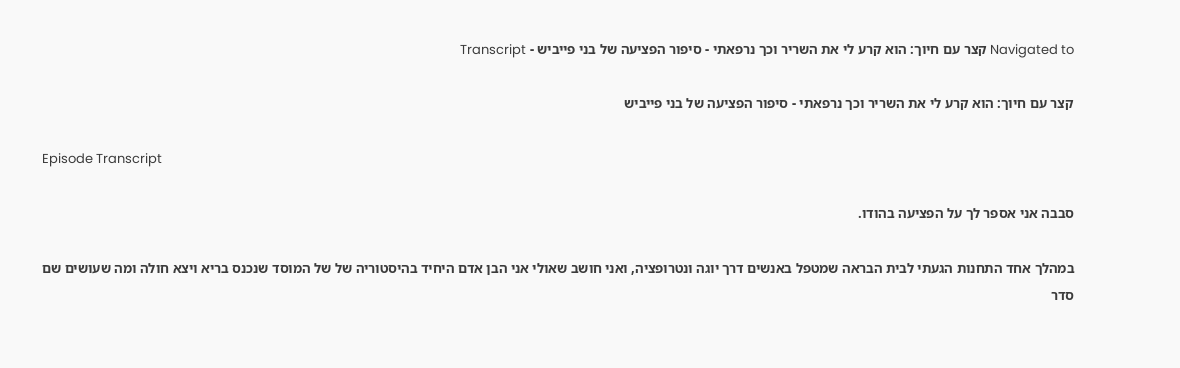Navigated to קצר עם חיוך: הוא קרע לי את השריר וכך נרפאתי - סיפור הפציעה של בני פייביש - Transcript

קצר עם חיוך: הוא קרע לי את השריר וכך נרפאתי - סיפור הפציעה של בני פייביש

Episode Transcript

סבבה אני אספר לך על הפציעה בהודו.

במהלך אחד התחנות הגעתי לבית הבראה שמטפל באנשים דרך יוגה ונטרופציה, ואני חושב שאולי אני הבן אדם היחיד בהיסטוריה של של המוסד שנכנס בריא ויצא חולה ומה שעושים שם סדר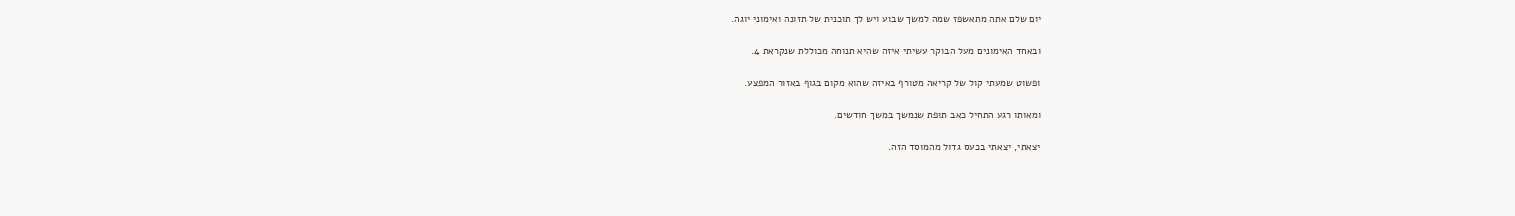יום שלם אתה מתאשפז שמה למשך שבוע ויש לך תוכנית של תזונה ואימוני יוגה.

ובאחד האימונים מעל הבוקר עשיתי איזה שהיא תנוחה מכוללת שנקראת 4.

ופשוט שמעתי קול של קריאה מטורף באיזה שהוא מקום בגוף באזור המפצע.

ומאותו רגע התחיל כאב תופת שנמשך במשך חודשים.

יצאתי, יצאתי בכעס גדול מהמוסד הזה.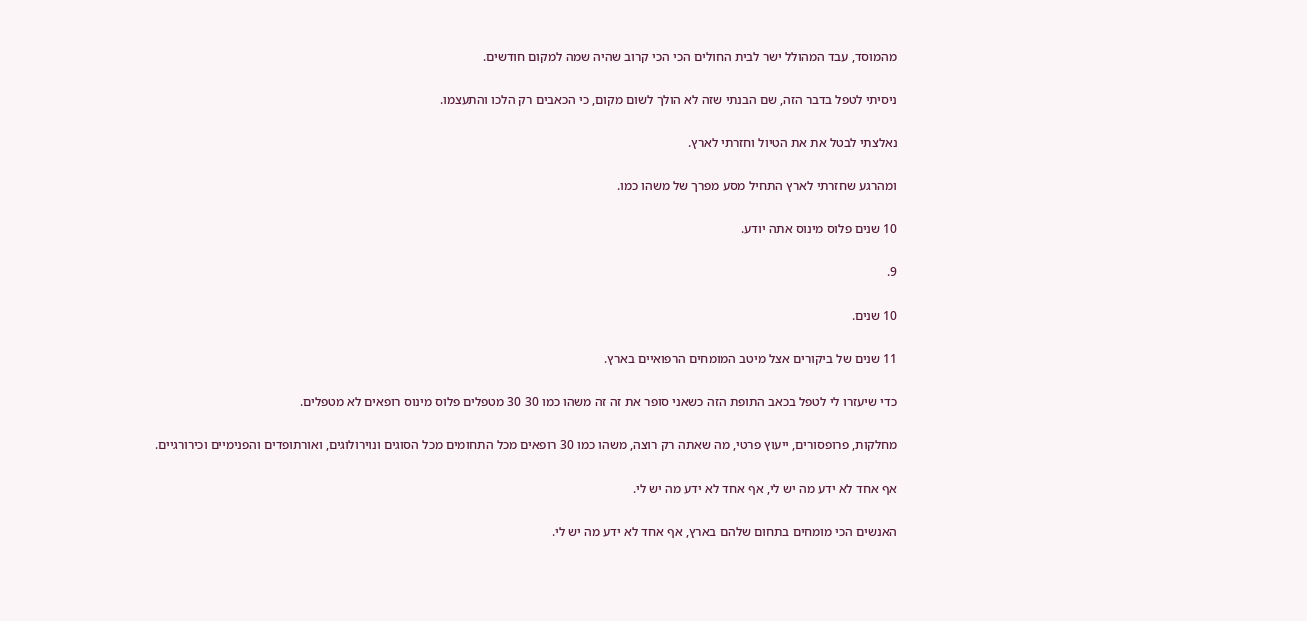מהמוסד, עבד המהולל ישר לבית החולים הכי הכי קרוב שהיה שמה למקום חודשים.

ניסיתי לטפל בדבר הזה, שם הבנתי שזה לא הולך לשום מקום, כי הכאבים רק הלכו והתעצמו.

נאלצתי לבטל את את הטיול וחזרתי לארץ.

ומהרגע שחזרתי לארץ התחיל מסע מפרך של משהו כמו.

10 שנים פלוס מינוס אתה יודע.

9.

10 שנים.

11 שנים של ביקורים אצל מיטב המומחים הרפואיים בארץ.

כדי שיעזרו לי לטפל בכאב התופת הזה כשאני סופר את זה זה משהו כמו 30 30 מטפלים פלוס מינוס רופאים לא מטפלים.

מחלקות, פרופסורים, ייעוץ פרטי, מה שאתה רק רוצה, משהו כמו 30 רופאים מכל התחומים מכל הסוגים ונוירולוגים, ואורתופדים והפנימיים וכירורגיים.

אף אחד לא ידע מה יש לי, אף אחד לא ידע מה יש לי.

האנשים הכי מומחים בתחום שלהם בארץ, אף אחד לא ידע מה יש לי.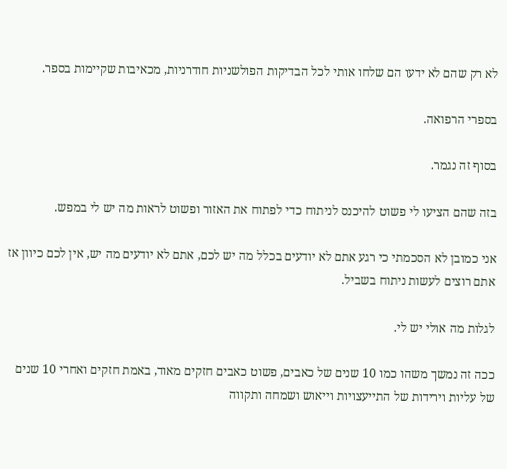לא רק שהם לא ידעו הם שלחו אותי לכל הבדיקות הפולשניות חודרניות, מכאיבות שקיימות בספר.

בספרי הרפואה.

בסוף זה נגמר.

בזה שהם הציעו לי פשוט להיכנס לניתוח כדי לפתוח את האזור ופשוט לראות מה יש לי במפש.

אני כמובן לא הסכמתי כי רגע אתם לא יודעים בכלל מה יש לכם, אתם לא יודעים מה יש, אין לכם כיוון אז אתם רוצים לעשות ניתוח בשביל.

לגלות מה אולי יש לי.

ככה זה נמשך משהו כמו 10 שנים של כאבים, פשוט כאבים חזקים מאוד, באמת חזקים ואחרי 10 שנים של עליות וירידות של התייעצויות וייאוש ושמחה ותקווה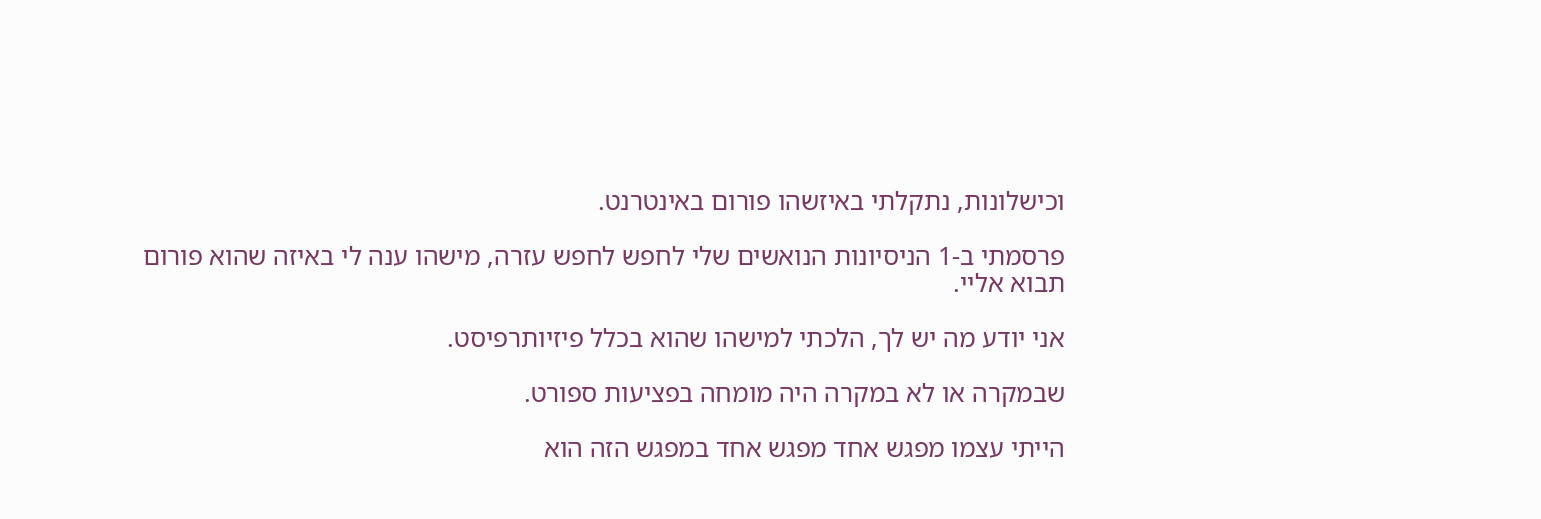וכישלונות, נתקלתי באיזשהו פורום באינטרנט.

פרסמתי ב-1 הניסיונות הנואשים שלי לחפש לחפש עזרה, מישהו ענה לי באיזה שהוא פורום תבוא אליי.

אני יודע מה יש לך, הלכתי למישהו שהוא בכלל פיזיותרפיסט.

שבמקרה או לא במקרה היה מומחה בפציעות ספורט.

הייתי עצמו מפגש אחד מפגש אחד במפגש הזה הוא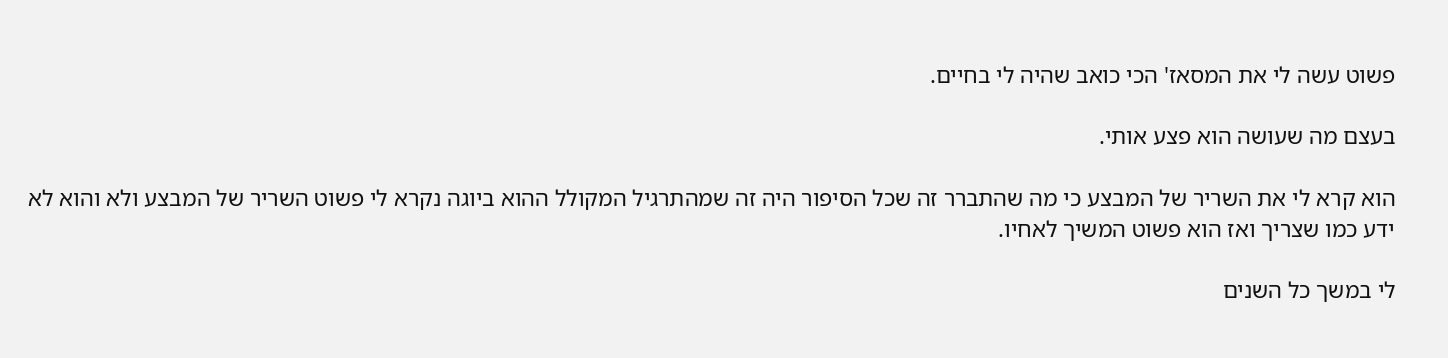פשוט עשה לי את המסאז' הכי כואב שהיה לי בחיים.

בעצם מה שעושה הוא פצע אותי.

הוא קרא לי את השריר של המבצע כי מה שהתברר זה שכל הסיפור היה זה שמהתרגיל המקולל ההוא ביוגה נקרא לי פשוט השריר של המבצע ולא והוא לא ידע כמו שצריך ואז הוא פשוט המשיך לאחיו.

לי במשך כל השנים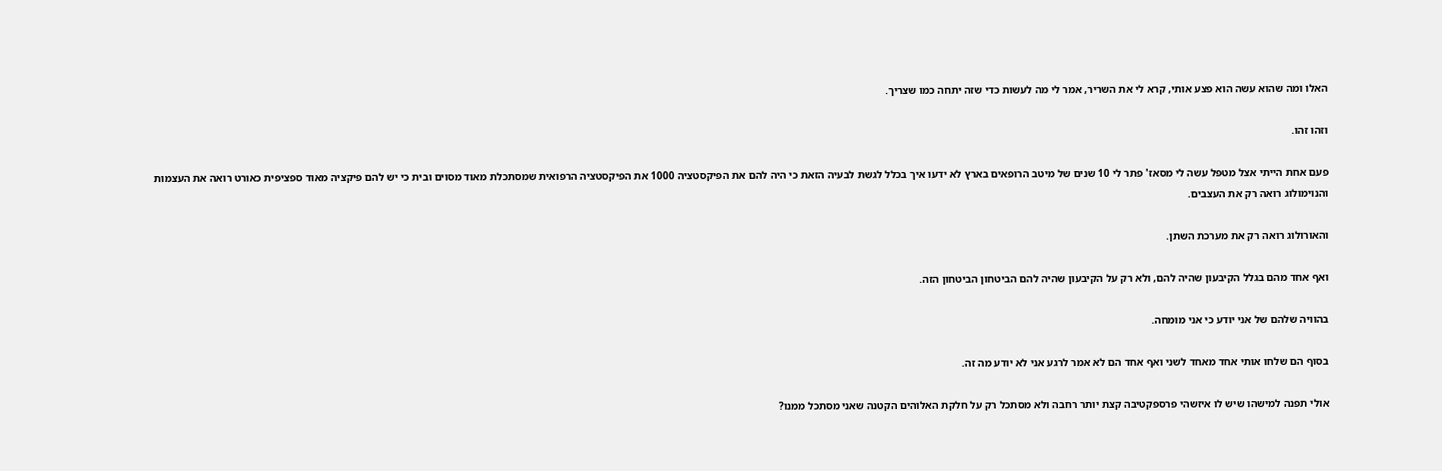האלו ומה שהוא עשה הוא פצע אותי, קרא לי את השריר, אמר לי מה לעשות כדי שזה יתחה כמו שצריך.

וזהו זהו.

פעם אחת הייתי אצל מטפל עשה לי מסאז' פתר לי 10 שנים של מיטב הרופאים בארץ לא ידעו איך בכלל לגשת לבעיה הזאת כי היה להם את הפיקסטציה 1000 את הפיקסטציה הרפואית שמסתכלת מאוד מסוים ובית כי יש להם פיקציה מאוד ספציפית כאורט רואה את העצמות והנוימולוג רואה רק את העצבים.

והאורולוג רואה רק את מערכת השתן.

ואף אחד מהם בגלל הקיבעון שהיה להם, ולא רק על הקיבעון שהיה להם הביטחון הביטחון הזה.

בהוויה שלהם של אני יודע כי אני מומחה.

בסוף הם שלחו אותי אחד מאחד לשני ואף אחד הם לא אמר לרגע אני לא יודע מה זה.

אולי תפנה למישהו שיש לו איזשהי פרספקטיבה קצת יותר רחבה ולא מסתכל רק על חלקת האלוהים הקטנה שאני מסתכל ממנו?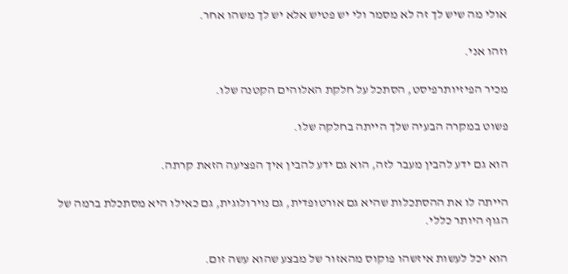אולי מה שיש לך זה לא מסמר ולי יש פטיש אלא יש לך משהו אחר.

וזהו אני.

מכיר הפיזיותרפיסט, הסתכל על חלקת האלוהים הקטנה שלו.

פשוט במקרה הבעיה שלך הייתה בחלקה שלו.

הוא גם ידע להבין מעבר לזה, הוא גם ידע להבין איך הפציעה הזאת קרתה.

הייתה לו את ההסתכלות שהיא גם אורטופדית, גם נוירולוגית, גם כאילו היא מסתכלת ברמה של הגוף היותר כללי.

הוא יכל לעשות איזשהו פוקוס מהאזור של מבצע שהוא עשה זום.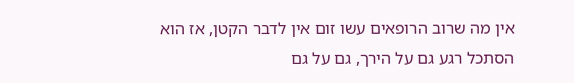אין מה שרוב הרופאים עשו זום אין לדבר הקטן, אז הוא הסתכל רגע גם על הירך, גם על גם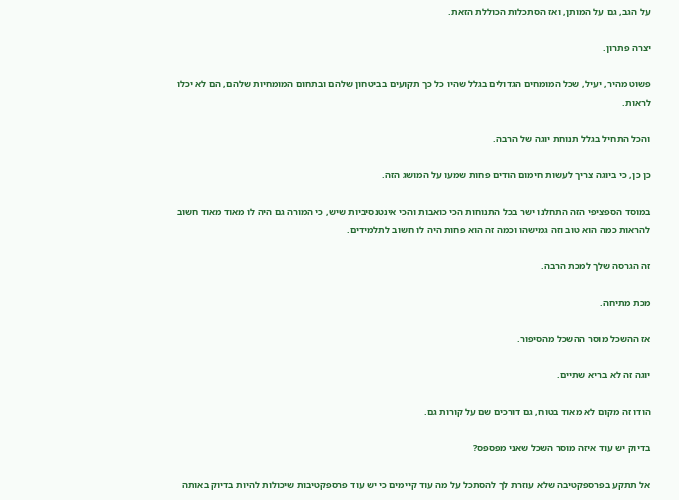על הגב, גם על המותן, ואז הסתכלות הכוללת הזאת.

יצרה פתרון.

פשוט מהיר, יעיל, שכל המומחים הגדולים בגלל שהיו כל כך תקועים בביטחון שלהם ובתחום המומחיות שלהם, הם לא יכלו לראות.

והכל התחיל בגלל תנוחת יוגה של הרבה.

כן כן, כי ביוגה צריך לעשות חימום הודים פחות שמעו על המושג הזה.

במוסד הספציפי הזה התחלנו ישר בכל התנוחות הכי כואבות והכי אינטנסיביות שיש, כי המורה גם היה לו מאוד מאוד חשוב להראות כמה הוא טוב וזה גמישהו וכמה זה הוא פחות היה לו חשוב לתלמידים.

זה הגרסה שלך למכת הרבה.

מכת מתיחה.

אז ההשכל מוסר ההשכל מהסיפור.

יוגה זה לא בריא שתיים.

הודו זה מקום לא מאוד בטוח, גם דורכים שם על קורות גם.

בדיוק יש עוד איזה מוסר השכל שאני מפספס?

אל תתקע בפרספקטיבה שלא עוזרת לך להסתכל על מה עוד קיימים כי יש עוד פרספקטיבות שיכולות להיות בדיוק באותה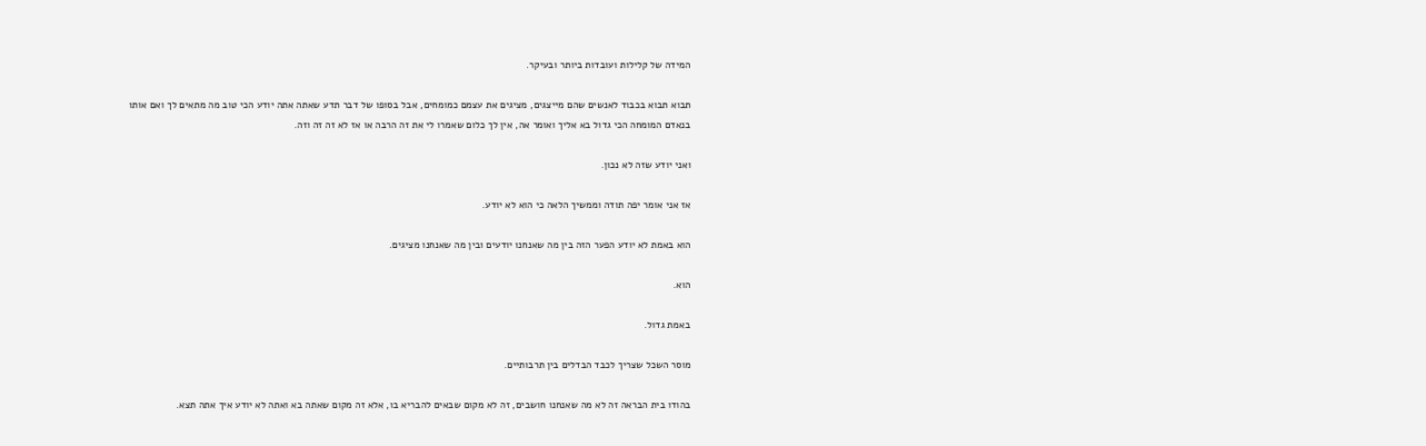המידה של קלילות ועובדות ביותר ובעיקר.

תבוא תבוא בכבוד לאנשים שהם מייצגים, מציגים את עצמם כמומחים, אבל בסופו של דבר תדע שאתה אתה יודע הכי טוב מה מתאים לך ואם אותו בנאדם המומחה הכי גדול בא אליך ואומר אה, אין לך כלום שאמרו לי את זה הרבה או אז לא זה זה וזה.

ואני יודע שזה לא נכון.

אז אני אומר יפה תודה וממשיך הלאה כי הוא לא יודע.

הוא באמת לא יודע הפער הזה בין מה שאנחנו יודעים ובין מה שאנחנו מציגים.

הוא.

באמת גדול.

מוסר השכל שצריך לכבד הבדלים בין תרבותיים.

בהודו בית הבראה זה לא מה שאנחנו חושבים, זה לא מקום שבאים להבריא בו, אלא זה מקום שאתה בא ואתה לא יודע איך אתה תצא.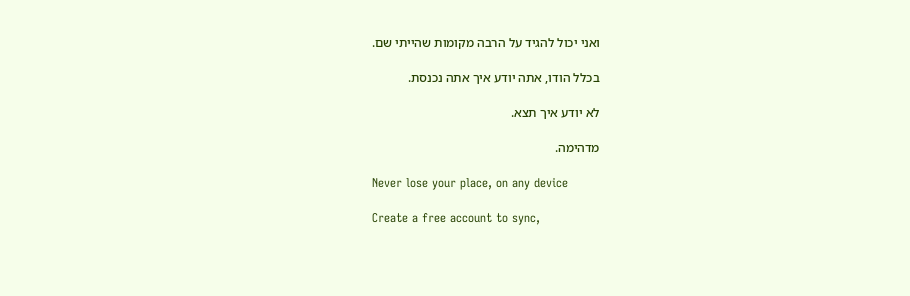ואני יכול להגיד על הרבה מקומות שהייתי שם.

בכלל הודו, אתה יודע איך אתה נכנסת.

לא יודע איך תצא.

מדהימה.

Never lose your place, on any device

Create a free account to sync,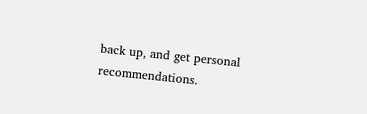back up, and get personal recommendations.